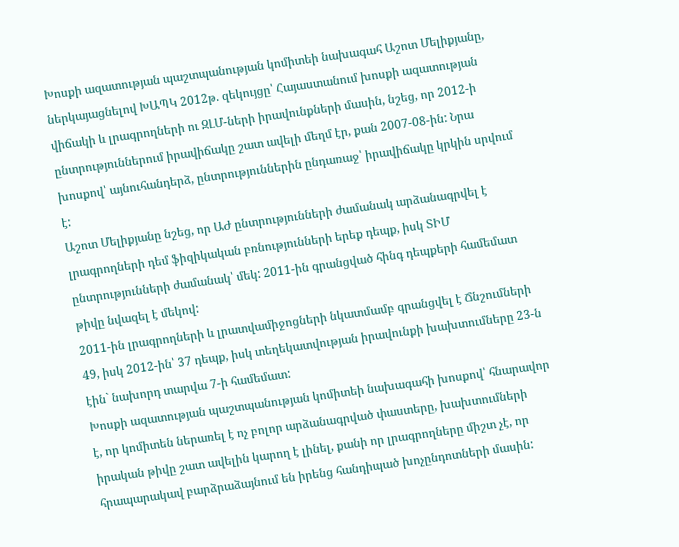Խոսքի ազատության պաշտպանության կոմիտեի նախագահ Աշոտ Մելիքյանը, ներկայացնելով ԽԱՊԿ 2012թ. զեկույցը՝ Հայաստանում խոսքի ազատության վիճակի և լրագրողների ու ԶԼՄ-ների իրավունքների մասին, նշեց, որ 2012-ի ընտրություններում իրավիճակը շատ ավելի մեղմ էր, քան 2007-08-ին: Նրա խոսքով՝ այնուհանդերձ, ընտրություններին ընդառաջ՝ իրավիճակը կրկին սրվում է:
Աշոտ Մելիքյանը նշեց, որ ԱԺ ընտրությունների ժամանակ արձանագրվել է լրագրողների դեմ ֆիզիկական բռնությունների երեք դեպք, իսկ ՏԻՄ ընտրությունների ժամանակ՝ մեկ: 2011-ին գրանցված հինգ դեպքերի համեմատ թիվը նվազել է մեկով:
2011-ին լրագրողների և լրատվամիջոցների նկատմամբ գրանցվել է Ճնշումների 49, իսկ 2012-ին՝ 37 դեպք, իսկ տեղեկատվության իրավունքի խախտումները 23-ն էին` նախորդ տարվա 7-ի համեմատ:
Խոսքի ազատության պաշտպանության կոմիտեի նախագահի խոսքով՝ հնարավոր է, որ կոմիտեն ներառել է ոչ բոլոր արձանագրված փաստերը, խախտումների իրական թիվը շատ ավելին կարող է լինել, քանի որ լրագրողները միշտ չէ, որ հրապարակավ բարձրաձայնում են իրենց հանդիպած խոչընդոտների մասին: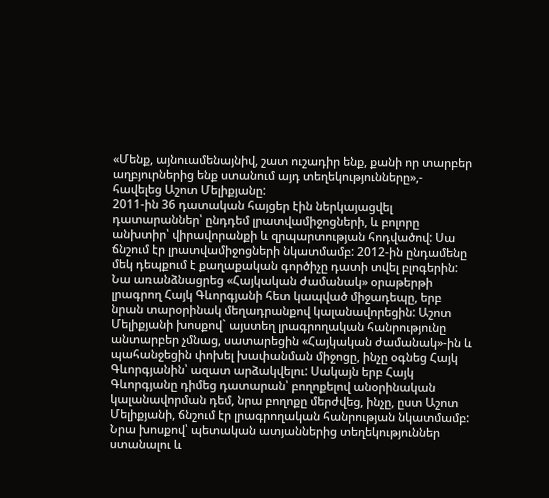«Մենք, այնուամենայնիվ, շատ ուշադիր ենք, քանի որ տարբեր աղբյուրներից ենք ստանում այդ տեղեկությունները»,- հավելեց Աշոտ Մելիքյանը:
2011-ին 36 դատական հայցեր էին ներկայացվել դատարաններ՝ ընդդեմ լրատվամիջոցների, և բոլորը անխտիր՝ վիրավորանքի և զրպարտության հոդվածով: Սա ճնշում էր լրատվամիջոցների նկատմամբ: 2012-ին ընդամենը մեկ դեպքում է քաղաքական գործիչը դատի տվել բլոգերին:
Նա առանձնացրեց «Հայկական ժամանակ» օրաթերթի լրագրող Հայկ Գևորգյանի հետ կապված միջադեպը, երբ նրան տարօրինակ մեղադրանքով կալանավորեցին: Աշոտ Մելիքյանի խոսքով` այստեղ լրագրողական հանրությունը անտարբեր չմնաց, սատարեցին «Հայկական ժամանակ»-ին և պահանջեցին փոխել խափանման միջոցը, ինչը օգնեց Հայկ Գևորգյանին՝ ազատ արձակվելու: Սակայն երբ Հայկ Գևորգյանը դիմեց դատարան՝ բողոքելով անօրինական կալանավորման դեմ, նրա բողոքը մերժվեց, ինչը, ըստ Աշոտ Մելիքյանի, ճնշում էր լրագրողական հանրության նկատմամբ:
Նրա խոսքով՝ պետական ատյաններից տեղեկություններ ստանալու և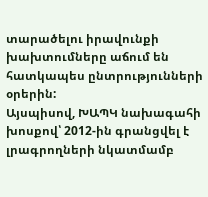տարածելու իրավունքի խախտումները աճում են հատկապես ընտրությունների օրերին:
Այսպիսով, ԽԱՊԿ նախագահի խոսքով՝ 2012-ին գրանցվել է լրագրողների նկատմամբ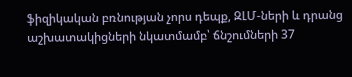ֆիզիկական բռնության չորս դեպք, ԶԼՄ-ների և դրանց աշխատակիցների նկատմամբ՝ ճնշումների 37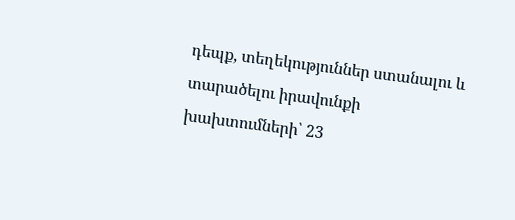դեպք, տեղեկություններ ստանալու և տարածելու իրավունքի խախտումների՝ 23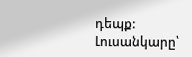դեպք:
Լուսանկարը՝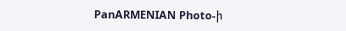PanARMENIAN Photo-ի